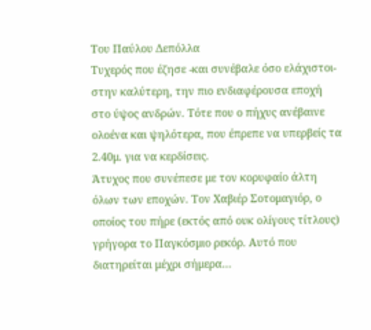Του Παύλου Δεπόλλα
Τυχερός που έζησε -και συνέβαλε όσο ελάχιστοι- στην καλύτερη, την πιο ενδιαφέρουσα εποχή στο ύψος ανδρών. Τότε που ο πήχυς ανέβαινε ολοένα και ψηλότερα, που έπρεπε να υπερβείς τα 2.40μ. για να κερδίσεις.
Άτυχος που συνέπεσε με τον κορυφαίο άλτη όλων των εποχών. Τον Χαβιέρ Σοτομαγιόρ, ο οποίος του πήρε (εκτός από ουκ ολίγους τίτλους) γρήγορα το Παγκόσμιο ρεκόρ. Αυτό που διατηρείται μέχρι σήμερα…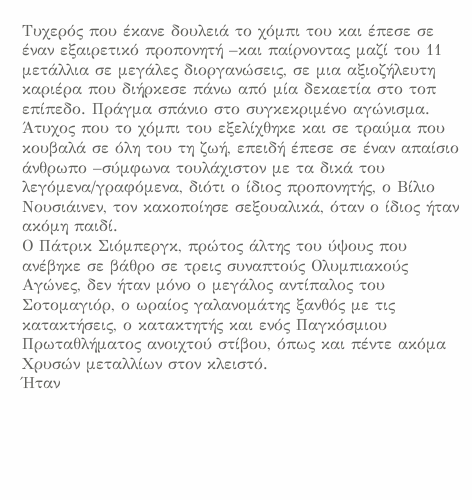Τυχερός που έκανε δουλειά το χόμπι του και έπεσε σε έναν εξαιρετικό προπονητή –και παίρνοντας μαζί του 11 μετάλλια σε μεγάλες διοργανώσεις, σε μια αξιοζήλευτη καριέρα που διήρκεσε πάνω από μία δεκαετία στο τοπ επίπεδο. Πράγμα σπάνιο στο συγκεκριμένο αγώνισμα.
Άτυχος που το χόμπι του εξελίχθηκε και σε τραύμα που κουβαλά σε όλη του τη ζωή, επειδή έπεσε σε έναν απαίσιο άνθρωπο –σύμφωνα τουλάχιστον με τα δικά του λεγόμενα/γραφόμενα, διότι ο ίδιος προπονητής, ο Βίλιο Νουσιάινεν, τον κακοποίησε σεξουαλικά, όταν ο ίδιος ήταν ακόμη παιδί.
Ο Πάτρικ Σιόμπεργκ, πρώτος άλτης του ύψους που ανέβηκε σε βάθρο σε τρεις συναπτούς Ολυμπιακούς Αγώνες, δεν ήταν μόνο ο μεγάλος αντίπαλος του Σοτομαγιόρ, ο ωραίος γαλανομάτης ξανθός με τις κατακτήσεις, ο κατακτητής και ενός Παγκόσμιου Πρωταθλήματος ανοιχτού στίβου, όπως και πέντε ακόμα Χρυσών μεταλλίων στον κλειστό.
Ήταν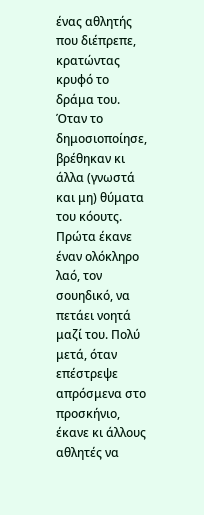ένας αθλητής που διέπρεπε, κρατώντας κρυφό το δράμα του. Όταν το δημοσιοποίησε, βρέθηκαν κι άλλα (γνωστά και μη) θύματα του κόουτς. Πρώτα έκανε έναν ολόκληρο λαό, τον σουηδικό, να πετάει νοητά μαζί του. Πολύ μετά, όταν επέστρεψε απρόσμενα στο προσκήνιο, έκανε κι άλλους αθλητές να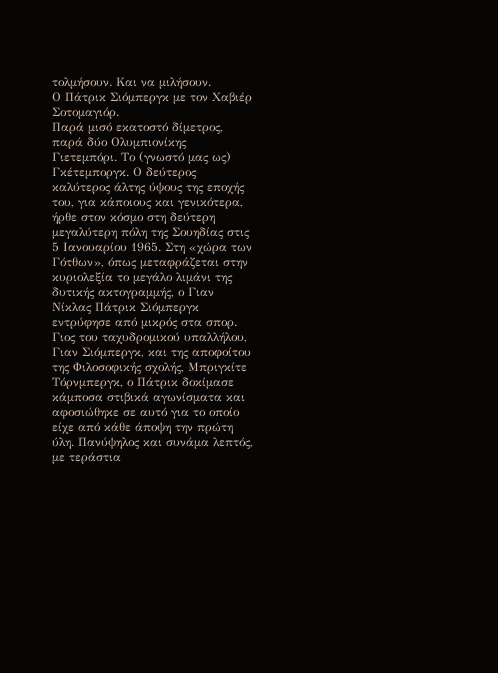τολμήσουν. Και να μιλήσουν.
Ο Πάτρικ Σιόμπεργκ με τον Χαβιέρ Σοτομαγιόρ.
Παρά μισό εκατοστό δίμετρος, παρά δύο Ολυμπιονίκης
Γιετεμπόρι. Το (γνωστό μας ως) Γκέτεμποργκ. Ο δεύτερος καλύτερος άλτης ύψους της εποχής του, για κάποιους και γενικότερα, ήρθε στον κόσμο στη δεύτερη μεγαλύτερη πόλη της Σουηδίας στις 5 Ιανουαρίου 1965. Στη «χώρα των Γότθων», όπως μεταφράζεται στην κυριολεξία το μεγάλο λιμάνι της δυτικής ακτογραμμής, ο Γιαν Νίκλας Πάτρικ Σιόμπεργκ εντρύφησε από μικρός στα σπορ.
Γιος του ταχυδρομικού υπαλλήλου, Γιαν Σιόμπεργκ, και της αποφοίτου της Φιλοσοφικής σχολής, Μπριγκίτε Τόρνμπεργκ, ο Πάτρικ δοκίμασε κάμποσα στιβικά αγωνίσματα και αφοσιώθηκε σε αυτό για το οποίο είχε από κάθε άποψη την πρώτη ύλη. Πανύψηλος και συνάμα λεπτός, με τεράστια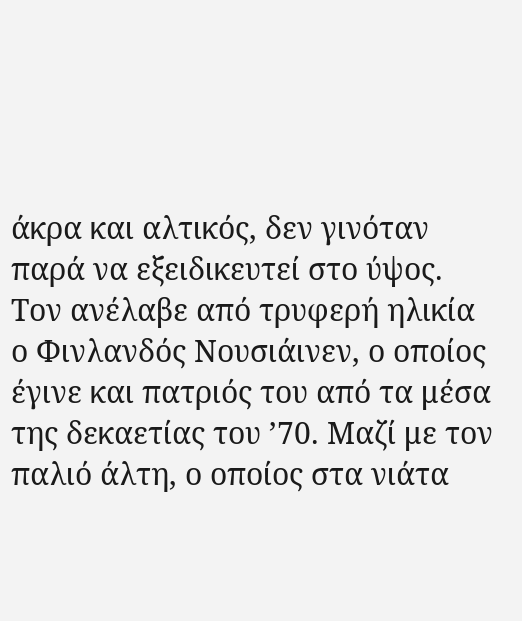άκρα και αλτικός, δεν γινόταν παρά να εξειδικευτεί στο ύψος.
Τον ανέλαβε από τρυφερή ηλικία ο Φινλανδός Νουσιάινεν, ο οποίος έγινε και πατριός του από τα μέσα της δεκαετίας του ’70. Μαζί με τον παλιό άλτη, ο οποίος στα νιάτα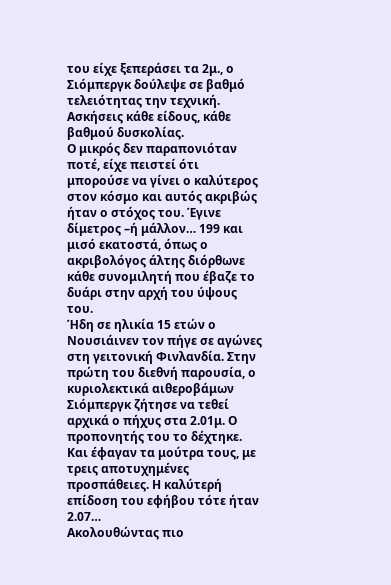του είχε ξεπεράσει τα 2μ., ο Σιόμπεργκ δούλεψε σε βαθμό τελειότητας την τεχνική. Ασκήσεις κάθε είδους, κάθε βαθμού δυσκολίας.
Ο μικρός δεν παραπονιόταν ποτέ, είχε πειστεί ότι μπορούσε να γίνει ο καλύτερος στον κόσμο και αυτός ακριβώς ήταν ο στόχος του. Έγινε δίμετρος –ή μάλλον… 199 και μισό εκατοστά, όπως ο ακριβολόγος άλτης διόρθωνε κάθε συνομιλητή που έβαζε το δυάρι στην αρχή του ύψους του.
Ήδη σε ηλικία 15 ετών ο Νουσιάινεν τον πήγε σε αγώνες στη γειτονική Φινλανδία. Στην πρώτη του διεθνή παρουσία, ο κυριολεκτικά αιθεροβάμων Σιόμπεργκ ζήτησε να τεθεί αρχικά ο πήχυς στα 2.01μ. Ο προπονητής του το δέχτηκε. Και έφαγαν τα μούτρα τους, με τρεις αποτυχημένες προσπάθειες. Η καλύτερή επίδοση του εφήβου τότε ήταν 2.07…
Ακολουθώντας πιο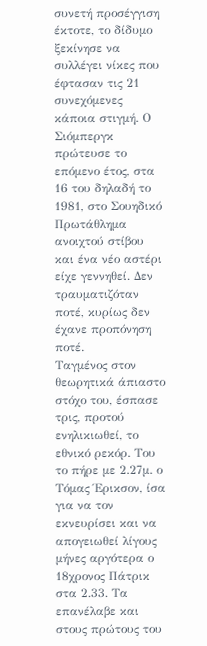συνετή προσέγγιση έκτοτε, το δίδυμο ξεκίνησε να συλλέγει νίκες που έφτασαν τις 21 συνεχόμενες κάποια στιγμή. Ο Σιόμπεργκ πρώτευσε το επόμενο έτος, στα 16 του δηλαδή το 1981, στο Σουηδικό Πρωτάθλημα ανοιχτού στίβου και ένα νέο αστέρι είχε γεννηθεί. Δεν τραυματιζόταν ποτέ, κυρίως δεν έχανε προπόνηση ποτέ.
Ταγμένος στον θεωρητικά άπιαστο στόχο του, έσπασε τρις, προτού ενηλικιωθεί, το εθνικό ρεκόρ. Του το πήρε με 2.27μ. ο Τόμας Έρικσον, ίσα για να τον εκνευρίσει και να απογειωθεί λίγους μήνες αργότερα ο 18χρονος Πάτρικ στα 2.33. Τα επανέλαβε και στους πρώτους του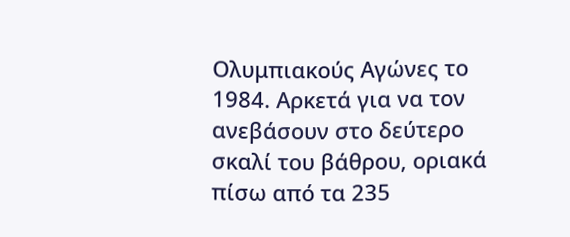Ολυμπιακούς Αγώνες το 1984. Αρκετά για να τον ανεβάσουν στο δεύτερο σκαλί του βάθρου, οριακά πίσω από τα 235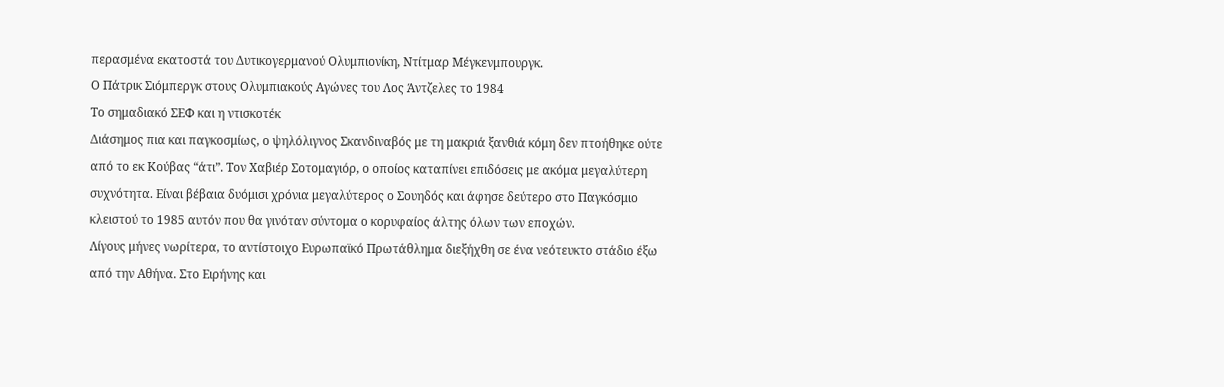περασμένα εκατοστά του Δυτικογερμανού Ολυμπιονίκη, Ντίτμαρ Μέγκενμπουργκ.
Ο Πάτρικ Σιόμπεργκ στους Ολυμπιακούς Αγώνες του Λος Άντζελες το 1984
Το σημαδιακό ΣΕΦ και η ντισκοτέκ
Διάσημος πια και παγκοσμίως, ο ψηλόλιγνος Σκανδιναβός με τη μακριά ξανθιά κόμη δεν πτοήθηκε ούτε από το εκ Κούβας “άτι”. Τον Χαβιέρ Σοτομαγιόρ, ο οποίος καταπίνει επιδόσεις με ακόμα μεγαλύτερη συχνότητα. Είναι βέβαια δυόμισι χρόνια μεγαλύτερος ο Σουηδός και άφησε δεύτερο στο Παγκόσμιο κλειστού το 1985 αυτόν που θα γινόταν σύντομα ο κορυφαίος άλτης όλων των εποχών.
Λίγους μήνες νωρίτερα, το αντίστοιχο Ευρωπαϊκό Πρωτάθλημα διεξήχθη σε ένα νεότευκτο στάδιο έξω από την Αθήνα. Στο Ειρήνης και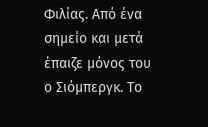Φιλίας. Από ένα σημείο και μετά έπαιζε μόνος του ο Σιόμπεργκ. Το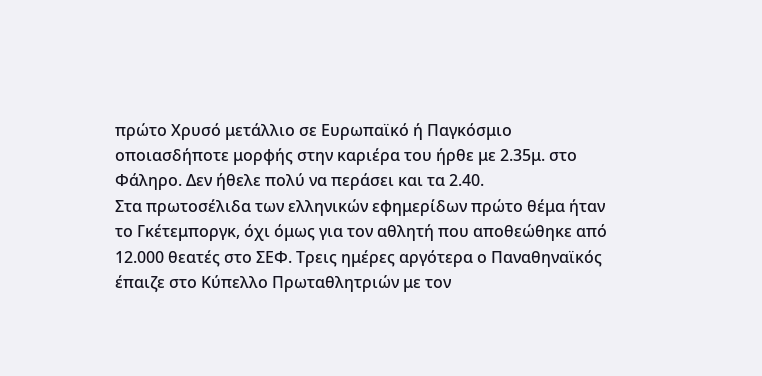πρώτο Χρυσό μετάλλιο σε Ευρωπαϊκό ή Παγκόσμιο οποιασδήποτε μορφής στην καριέρα του ήρθε με 2.35μ. στο Φάληρο. Δεν ήθελε πολύ να περάσει και τα 2.40.
Στα πρωτοσέλιδα των ελληνικών εφημερίδων πρώτο θέμα ήταν το Γκέτεμποργκ, όχι όμως για τον αθλητή που αποθεώθηκε από 12.000 θεατές στο ΣΕΦ. Τρεις ημέρες αργότερα ο Παναθηναϊκός έπαιζε στο Κύπελλο Πρωταθλητριών με τον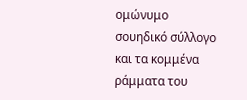ομώνυμο σουηδικό σύλλογο και τα κομμένα ράμματα του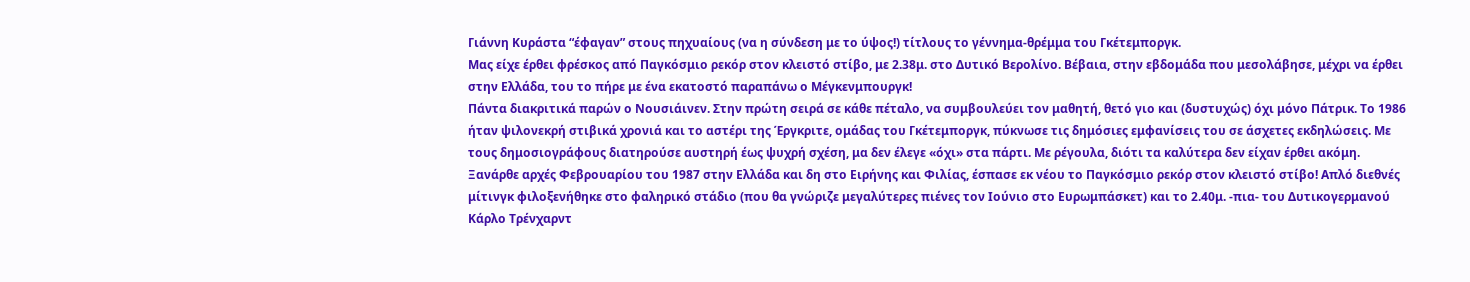Γιάννη Κυράστα “έφαγαν” στους πηχυαίους (να η σύνδεση με το ύψος!) τίτλους το γέννημα-θρέμμα του Γκέτεμποργκ.
Μας είχε έρθει φρέσκος από Παγκόσμιο ρεκόρ στον κλειστό στίβο, με 2.38μ. στο Δυτικό Βερολίνο. Βέβαια, στην εβδομάδα που μεσολάβησε, μέχρι να έρθει στην Ελλάδα, του το πήρε με ένα εκατοστό παραπάνω ο Μέγκενμπουργκ!
Πάντα διακριτικά παρών ο Νουσιάινεν. Στην πρώτη σειρά σε κάθε πέταλο, να συμβουλεύει τον μαθητή, θετό γιο και (δυστυχώς) όχι μόνο Πάτρικ. Το 1986 ήταν ψιλονεκρή στιβικά χρονιά και το αστέρι της Έργκριτε, ομάδας του Γκέτεμποργκ, πύκνωσε τις δημόσιες εμφανίσεις του σε άσχετες εκδηλώσεις. Με τους δημοσιογράφους διατηρούσε αυστηρή έως ψυχρή σχέση, μα δεν έλεγε «όχι» στα πάρτι. Με ρέγουλα, διότι τα καλύτερα δεν είχαν έρθει ακόμη.
Ξανάρθε αρχές Φεβρουαρίου του 1987 στην Ελλάδα και δη στο Ειρήνης και Φιλίας, έσπασε εκ νέου το Παγκόσμιο ρεκόρ στον κλειστό στίβο! Απλό διεθνές μίτινγκ φιλοξενήθηκε στο φαληρικό στάδιο (που θα γνώριζε μεγαλύτερες πιένες τον Ιούνιο στο Ευρωμπάσκετ) και το 2.40μ. -πια- του Δυτικογερμανού Κάρλο Τρένχαρντ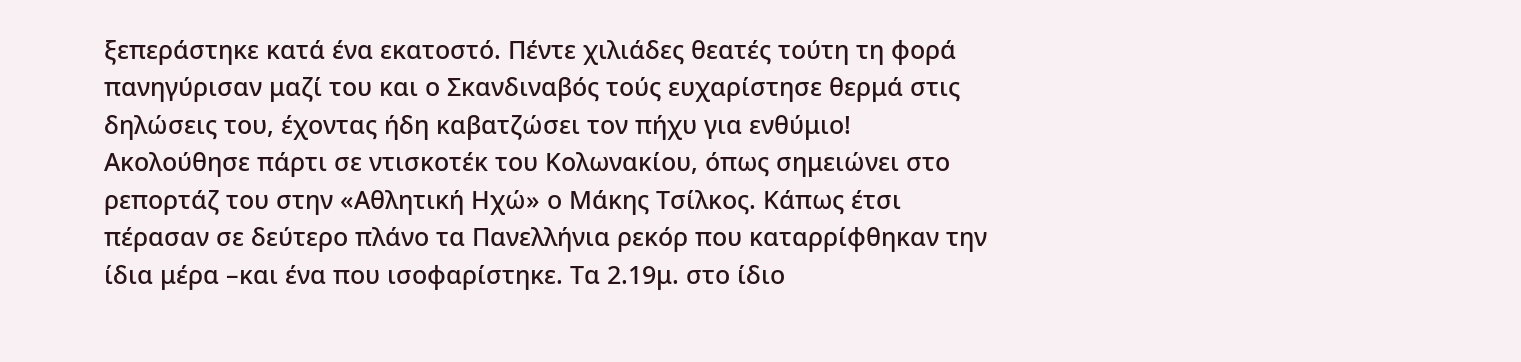ξεπεράστηκε κατά ένα εκατοστό. Πέντε χιλιάδες θεατές τούτη τη φορά πανηγύρισαν μαζί του και ο Σκανδιναβός τούς ευχαρίστησε θερμά στις δηλώσεις του, έχοντας ήδη καβατζώσει τον πήχυ για ενθύμιο!
Ακολούθησε πάρτι σε ντισκοτέκ του Κολωνακίου, όπως σημειώνει στο ρεπορτάζ του στην «Αθλητική Ηχώ» ο Μάκης Τσίλκος. Κάπως έτσι πέρασαν σε δεύτερο πλάνο τα Πανελλήνια ρεκόρ που καταρρίφθηκαν την ίδια μέρα –και ένα που ισοφαρίστηκε. Τα 2.19μ. στο ίδιο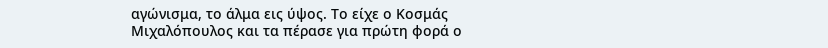αγώνισμα, το άλμα εις ύψος. Το είχε ο Κοσμάς Μιχαλόπουλος και τα πέρασε για πρώτη φορά ο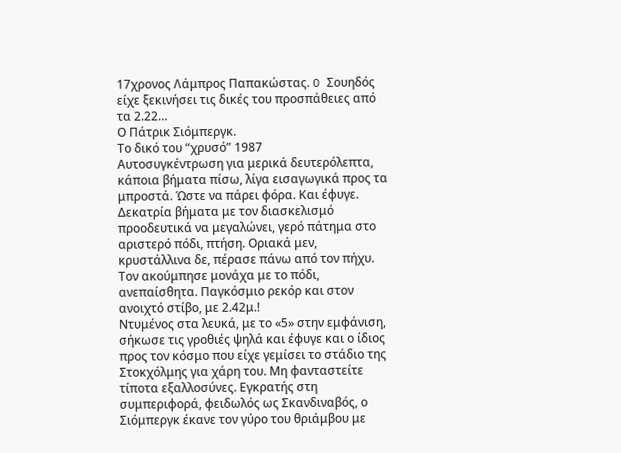17χρονος Λάμπρος Παπακώστας. O Σουηδός είχε ξεκινήσει τις δικές του προσπάθειες από τα 2.22…
Ο Πάτρικ Σιόμπεργκ.
Το δικό του “χρυσό” 1987
Αυτοσυγκέντρωση για μερικά δευτερόλεπτα, κάποια βήματα πίσω, λίγα εισαγωγικά προς τα μπροστά. Ώστε να πάρει φόρα. Και έφυγε. Δεκατρία βήματα με τον διασκελισμό προοδευτικά να μεγαλώνει, γερό πάτημα στο αριστερό πόδι, πτήση. Οριακά μεν, κρυστάλλινα δε, πέρασε πάνω από τον πήχυ. Τον ακούμπησε μονάχα με το πόδι, ανεπαίσθητα. Παγκόσμιο ρεκόρ και στον ανοιχτό στίβο, με 2.42μ.!
Ντυμένος στα λευκά, με το «5» στην εμφάνιση, σήκωσε τις γροθιές ψηλά και έφυγε και ο ίδιος προς τον κόσμο που είχε γεμίσει το στάδιο της Στοκχόλμης για χάρη του. Μη φανταστείτε τίποτα εξαλλοσύνες. Εγκρατής στη συμπεριφορά, φειδωλός ως Σκανδιναβός, ο Σιόμπεργκ έκανε τον γύρο του θριάμβου με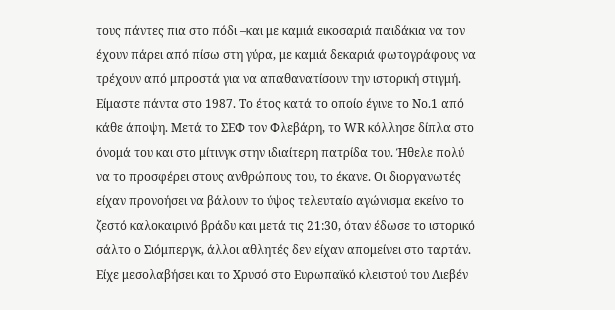τους πάντες πια στο πόδι –και με καμιά εικοσαριά παιδάκια να τον έχουν πάρει από πίσω στη γύρα, με καμιά δεκαριά φωτογράφους να τρέχουν από μπροστά για να απαθανατίσουν την ιστορική στιγμή.
Είμαστε πάντα στο 1987. Το έτος κατά το οποίο έγινε το Νο.1 από κάθε άποψη. Μετά το ΣΕΦ τον Φλεβάρη, το WR κόλλησε δίπλα στο όνομά του και στο μίτινγκ στην ιδιαίτερη πατρίδα του. Ήθελε πολύ να το προσφέρει στους ανθρώπους του, το έκανε. Οι διοργανωτές είχαν προνοήσει να βάλουν το ύψος τελευταίο αγώνισμα εκείνο το ζεστό καλοκαιρινό βράδυ και μετά τις 21:30, όταν έδωσε το ιστορικό σάλτο ο Σιόμπεργκ, άλλοι αθλητές δεν είχαν απομείνει στο ταρτάν.
Είχε μεσολαβήσει και το Χρυσό στο Ευρωπαϊκό κλειστού του Λιεβέν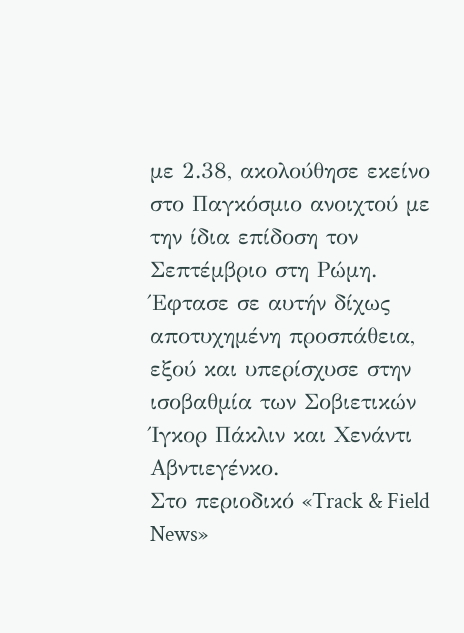με 2.38, ακολούθησε εκείνο στο Παγκόσμιο ανοιχτού με την ίδια επίδοση τον Σεπτέμβριο στη Ρώμη. Έφτασε σε αυτήν δίχως αποτυχημένη προσπάθεια, εξού και υπερίσχυσε στην ισοβαθμία των Σοβιετικών Ίγκορ Πάκλιν και Χενάντι Αβντιεγένκο.
Στο περιοδικό «Track & Field News»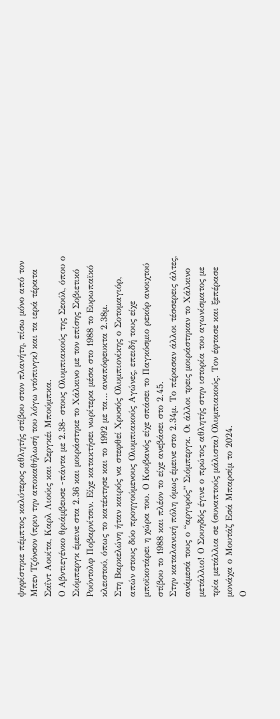ψηφίστηκε πέμπτος καλύτερος αθλητής στίβου στον πλανήτη, πίσω μόνο από τον Μπεν Τζόνσον (πριν την αποκαθήλωσή του λόγω ντόπινγκ) και τα ιερά τέρατα Σαΐντ Αουίτα, Καρλ Λιούις και Σεργκέι Μπούμπκα.
Ο Αβντιεγένκο θριάμβευσε -πάντα με 2.38- στους Ολυμπιακούς της Σεούλ, όπου ο Σιόμπεργκ έμεινε στα 2.36 και μοιράστηκε το Χάλκινο με τον επίσης Σοβιετικό Ρούντολφ Ποβαρνίτσιν. Είχε κατακτήσει νωρίτερα μέσα στο 1988 το Ευρωπαϊκό κλειστού, όπως το κατέκτησε και το 1992 με τα… αναπόφευκτα 2.38μ.
Στη Βαρκελώνη ήταν καιρός να στεφθεί Χρυσός Ολυμπιονίκης ο Σοτομαγιόρ, απών στους δύο προηγούμενους Ολυμπιακούς Αγώνες, επειδή τους είχε μποϊκοτάρει η χώρα του. Ο Κουβανός είχε σπάσει το Παγκόσμιο ρεκόρ ανοιχτού στίβου το 1988 και πλέον το είχε ανεβάσει στο 2.45.
Στην καταλανική πόλη όμως έμεινε στο 2.34μ. Το πέρασαν άλλοι τέσσερεις άλτες, ανάμεσά τους ο “αργυρός” Σιόμπεργκ. Οι άλλοι τρεις μοιράστηκαν το Χάλκινο μετάλλιο! Ο Σουηδός έγινε ο πρώτος αθλητής στην ιστορία του αγωνίσματος με τρία μετάλλια σε (συναπτούς μάλιστα) Ολυμπιακούς. Τον έφτασε και ξεπέρασε μονάχα ο Μουτάζ Εσά Μπαρσίμ το 2024.
Ο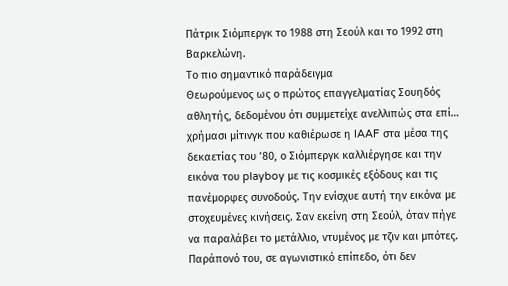Πάτρικ Σιόμπεργκ το 1988 στη Σεούλ και το 1992 στη Βαρκελώνη.
Το πιο σημαντικό παράδειγμα
Θεωρούμενος ως ο πρώτος επαγγελματίας Σουηδός αθλητής, δεδομένου ότι συμμετείχε ανελλιπώς στα επί… χρήμασι μίτινγκ που καθιέρωσε η IAAF στα μέσα της δεκαετίας του ’80, ο Σιόμπεργκ καλλιέργησε και την εικόνα του playboy με τις κοσμικές εξόδους και τις πανέμορφες συνoδούς. Την ενίσχυε αυτή την εικόνα με στοχευμένες κινήσεις. Σαν εκείνη στη Σεούλ, όταν πήγε να παραλάβει το μετάλλιο, ντυμένος με τζιν και μπότες.
Παράπονό του, σε αγωνιστικό επίπεδο, ότι δεν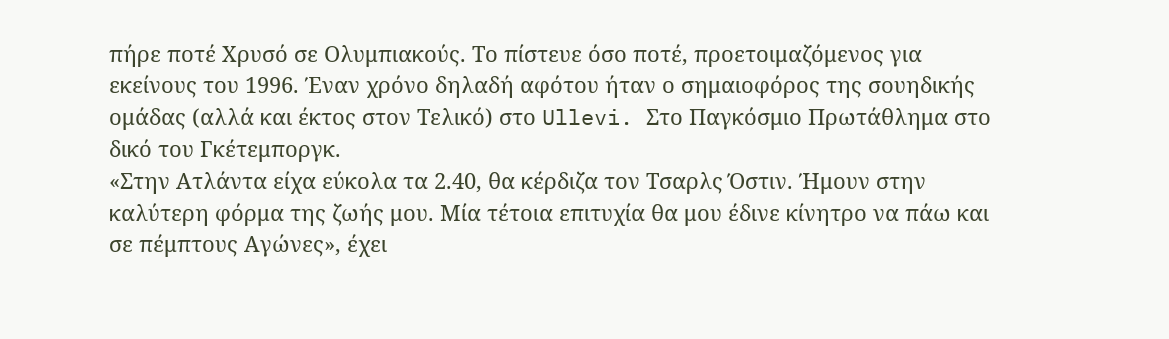πήρε ποτέ Χρυσό σε Ολυμπιακούς. Το πίστευε όσο ποτέ, προετοιμαζόμενος για εκείνους του 1996. Έναν χρόνο δηλαδή αφότου ήταν ο σημαιοφόρος της σουηδικής ομάδας (αλλά και έκτος στον Τελικό) στο Ullevi. Στο Παγκόσμιο Πρωτάθλημα στο δικό του Γκέτεμποργκ.
«Στην Ατλάντα είχα εύκολα τα 2.40, θα κέρδιζα τον Τσαρλς Όστιν. Ήμουν στην καλύτερη φόρμα της ζωής μου. Μία τέτοια επιτυχία θα μου έδινε κίνητρο να πάω και σε πέμπτους Αγώνες», έχει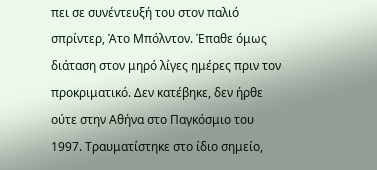πει σε συνέντευξή του στον παλιό σπρίντερ, Άτο Μπόλντον. Έπαθε όμως διάταση στον μηρό λίγες ημέρες πριν τον προκριματικό. Δεν κατέβηκε, δεν ήρθε ούτε στην Αθήνα στο Παγκόσμιο του 1997. Τραυματίστηκε στο ίδιο σημείο,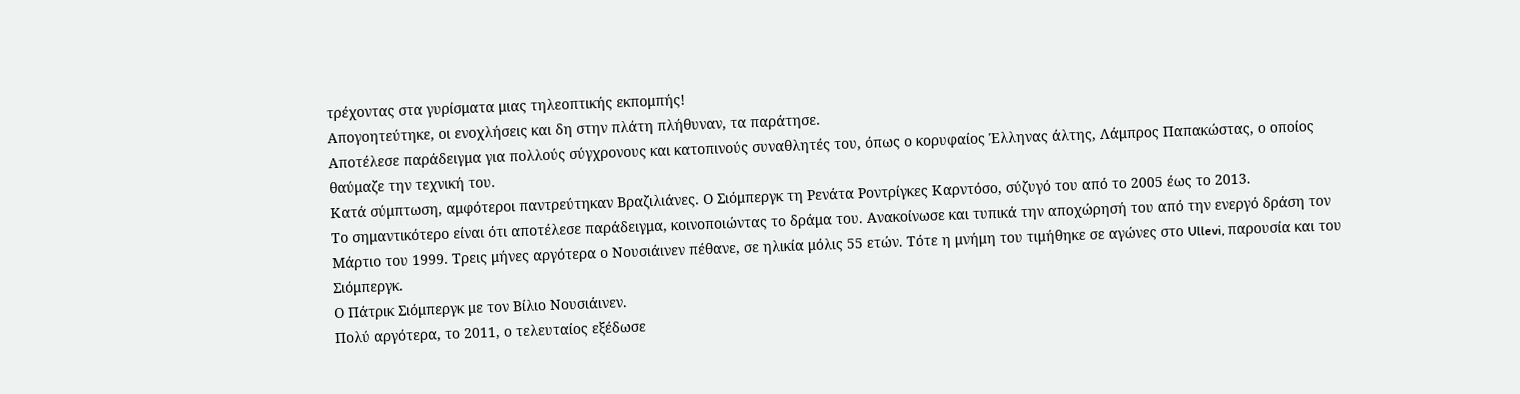τρέχοντας στα γυρίσματα μιας τηλεοπτικής εκπομπής!
Απογοητεύτηκε, οι ενοχλήσεις και δη στην πλάτη πλήθυναν, τα παράτησε.
Αποτέλεσε παράδειγμα για πολλούς σύγχρονους και κατοπινούς συναθλητές του, όπως ο κορυφαίος Έλληνας άλτης, Λάμπρος Παπακώστας, ο οποίος θαύμαζε την τεχνική του.
Κατά σύμπτωση, αμφότεροι παντρεύτηκαν Βραζιλιάνες. Ο Σιόμπεργκ τη Ρενάτα Ροντρίγκες Καρντόσο, σύζυγό του από το 2005 έως το 2013.
Το σημαντικότερο είναι ότι αποτέλεσε παράδειγμα, κοινοποιώντας το δράμα του. Ανακοίνωσε και τυπικά την αποχώρησή του από την ενεργό δράση τον Μάρτιο του 1999. Τρεις μήνες αργότερα ο Νουσιάινεν πέθανε, σε ηλικία μόλις 55 ετών. Τότε η μνήμη του τιμήθηκε σε αγώνες στο Ullevi, παρουσία και του Σιόμπεργκ.
Ο Πάτρικ Σιόμπεργκ με τον Βίλιο Νουσιάινεν.
Πολύ αργότερα, το 2011, ο τελευταίος εξέδωσε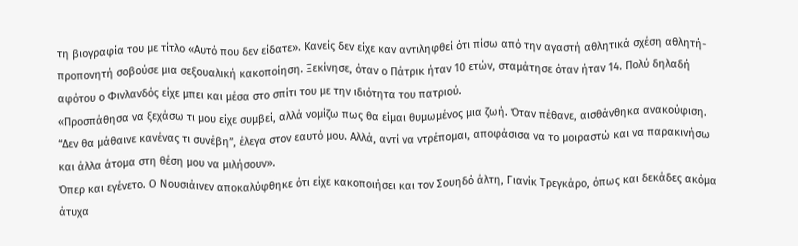τη βιογραφία του με τίτλο «Αυτό που δεν είδατε». Κανείς δεν είχε καν αντιληφθεί ότι πίσω από την αγαστή αθλητικά σχέση αθλητή-προπονητή σοβούσε μια σεξουαλική κακοποίηση. Ξεκίνησε, όταν ο Πάτρικ ήταν 10 ετών, σταμάτησε όταν ήταν 14. Πολύ δηλαδή αφότου ο Φινλανδός είχε μπει και μέσα στο σπίτι του με την ιδιότητα του πατριού.
«Προσπάθησα να ξεχάσω τι μου είχε συμβεί, αλλά νομίζω πως θα είμαι θυμωμένος μια ζωή. Όταν πέθανε, αισθάνθηκα ανακούφιση. “Δεν θα μάθαινε κανένας τι συνέβη”, έλεγα στον εαυτό μου. Αλλά, αντί να ντρέπομαι, αποφάσισα να το μοιραστώ και να παρακινήσω και άλλα άτομα στη θέση μου να μιλήσουν».
Όπερ και εγένετο. Ο Νουσιάινεν αποκαλύφθηκε ότι είχε κακοποιήσει και τον Σουηδό άλτη, Γιανίκ Τρεγκάρο, όπως και δεκάδες ακόμα άτυχα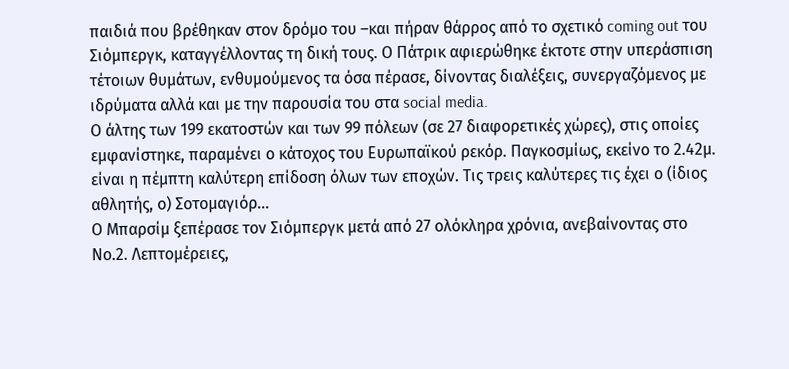παιδιά που βρέθηκαν στον δρόμο του –και πήραν θάρρος από το σχετικό coming out του Σιόμπεργκ, καταγγέλλοντας τη δική τους. Ο Πάτρικ αφιερώθηκε έκτοτε στην υπεράσπιση τέτοιων θυμάτων, ενθυμούμενος τα όσα πέρασε, δίνοντας διαλέξεις, συνεργαζόμενος με ιδρύματα αλλά και με την παρουσία του στα social media.
Ο άλτης των 199 εκατοστών και των 99 πόλεων (σε 27 διαφορετικές χώρες), στις οποίες εμφανίστηκε, παραμένει ο κάτοχος του Ευρωπαϊκού ρεκόρ. Παγκοσμίως, εκείνο το 2.42μ. είναι η πέμπτη καλύτερη επίδοση όλων των εποχών. Τις τρεις καλύτερες τις έχει ο (ίδιος αθλητής, ο) Σοτομαγιόρ…
Ο Μπαρσίμ ξεπέρασε τον Σιόμπεργκ μετά από 27 ολόκληρα χρόνια, ανεβαίνοντας στο Νο.2. Λεπτομέρειες,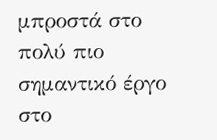μπροστά στο πολύ πιο σημαντικό έργο στο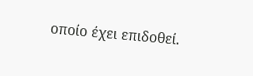οποίο έχει επιδοθεί.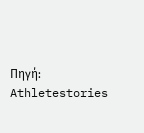Πηγή: Athletestories